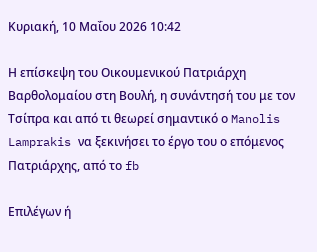Κυριακή, 10 Μαΐου 2026 10:42

Η επίσκεψη του Οικουμενικού Πατριάρχη Βαρθολομαίου στη Βουλή, η συνάντησή του με τον Τσίπρα και από τι θεωρεί σημαντικό ο Manolis Lamprakis να ξεκινήσει το έργο του ο επόμενος Πατριάρχης, από το fb

Επιλέγων ή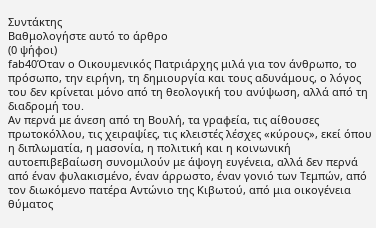Συντάκτης
Βαθμολογήστε αυτό το άρθρο
(0 ψήφοι)
fab40Όταν ο Οικουμενικός Πατριάρχης μιλά για τον άνθρωπο, το πρόσωπο, την ειρήνη, τη δημιουργία και τους αδυνάμους, ο λόγος του δεν κρίνεται μόνο από τη θεολογική του ανύψωση, αλλά από τη διαδρομή του.
Αν περνά με άνεση από τη Βουλή, τα γραφεία, τις αίθουσες πρωτοκόλλου, τις χειραψίες, τις κλειστές λέσχες «κύρους», εκεί όπου η διπλωματία, η μασονία, η πολιτική και η κοινωνική αυτοεπιβεβαίωση συνομιλούν με άψογη ευγένεια, αλλά δεν περνά από έναν φυλακισμένο, έναν άρρωστο, έναν γονιό των Τεμπών, από τον διωκόμενο πατέρα Αντώνιο της Κιβωτού, από μια οικογένεια θύματος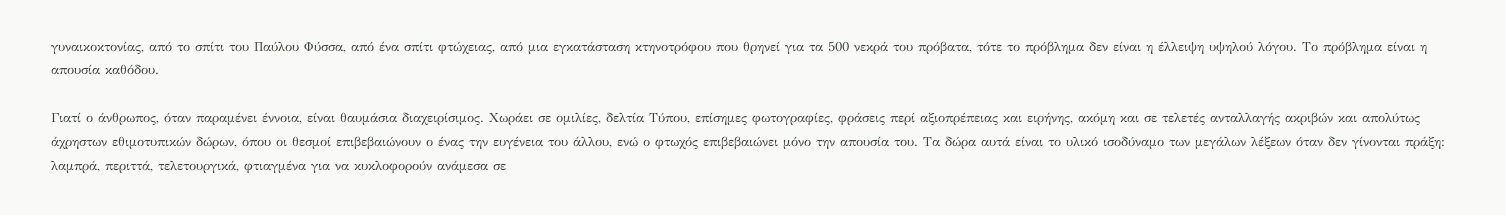γυναικοκτονίας, από το σπίτι του Παύλου Φύσσα, από ένα σπίτι φτώχειας, από μια εγκατάσταση κτηνοτρόφου που θρηνεί για τα 500 νεκρά του πρόβατα, τότε το πρόβλημα δεν είναι η έλλειψη υψηλού λόγου. Το πρόβλημα είναι η απουσία καθόδου.

Γιατί ο άνθρωπος, όταν παραμένει έννοια, είναι θαυμάσια διαχειρίσιμος. Χωράει σε ομιλίες, δελτία Τύπου, επίσημες φωτογραφίες, φράσεις περί αξιοπρέπειας και ειρήνης, ακόμη και σε τελετές ανταλλαγής ακριβών και απολύτως άχρηστων εθιμοτυπικών δώρων, όπου οι θεσμοί επιβεβαιώνουν ο ένας την ευγένεια του άλλου, ενώ ο φτωχός επιβεβαιώνει μόνο την απουσία του. Τα δώρα αυτά είναι το υλικό ισοδύναμο των μεγάλων λέξεων όταν δεν γίνονται πράξη: λαμπρά, περιττά, τελετουργικά, φτιαγμένα για να κυκλοφορούν ανάμεσα σε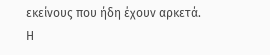εκείνους που ήδη έχουν αρκετά.
Η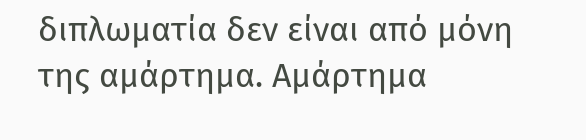διπλωματία δεν είναι από μόνη της αμάρτημα. Αμάρτημα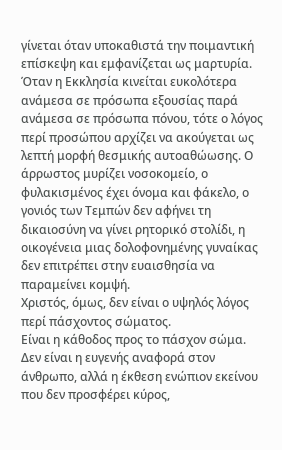γίνεται όταν υποκαθιστά την ποιμαντική επίσκεψη και εμφανίζεται ως μαρτυρία. Όταν η Εκκλησία κινείται ευκολότερα ανάμεσα σε πρόσωπα εξουσίας παρά ανάμεσα σε πρόσωπα πόνου, τότε ο λόγος περί προσώπου αρχίζει να ακούγεται ως λεπτή μορφή θεσμικής αυτοαθώωσης. Ο άρρωστος μυρίζει νοσοκομείο, ο φυλακισμένος έχει όνομα και φάκελο, ο γονιός των Τεμπών δεν αφήνει τη δικαιοσύνη να γίνει ρητορικό στολίδι, η οικογένεια μιας δολοφονημένης γυναίκας δεν επιτρέπει στην ευαισθησία να παραμείνει κομψή.
Χριστός, όμως, δεν είναι ο υψηλός λόγος περί πάσχοντος σώματος.
Είναι η κάθοδος προς το πάσχον σώμα.
Δεν είναι η ευγενής αναφορά στον άνθρωπο, αλλά η έκθεση ενώπιον εκείνου που δεν προσφέρει κύρος,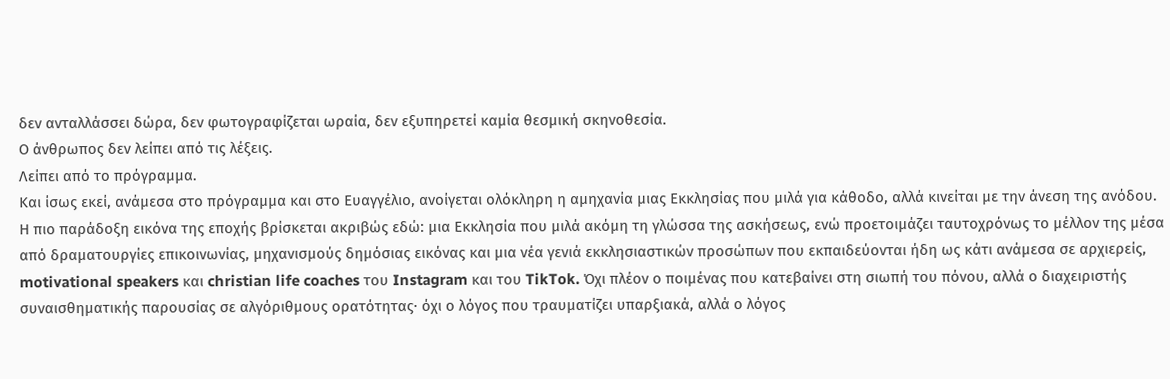δεν ανταλλάσσει δώρα, δεν φωτογραφίζεται ωραία, δεν εξυπηρετεί καμία θεσμική σκηνοθεσία.
Ο άνθρωπος δεν λείπει από τις λέξεις.
Λείπει από το πρόγραμμα.
Και ίσως εκεί, ανάμεσα στο πρόγραμμα και στο Ευαγγέλιο, ανοίγεται ολόκληρη η αμηχανία μιας Εκκλησίας που μιλά για κάθοδο, αλλά κινείται με την άνεση της ανόδου.
Η πιο παράδοξη εικόνα της εποχής βρίσκεται ακριβώς εδώ: μια Εκκλησία που μιλά ακόμη τη γλώσσα της ασκήσεως, ενώ προετοιμάζει ταυτοχρόνως το μέλλον της μέσα από δραματουργίες επικοινωνίας, μηχανισμούς δημόσιας εικόνας και μια νέα γενιά εκκλησιαστικών προσώπων που εκπαιδεύονται ήδη ως κάτι ανάμεσα σε αρχιερείς, motivational speakers και christian life coaches του Instagram και του TikTok. Όχι πλέον ο ποιμένας που κατεβαίνει στη σιωπή του πόνου, αλλά ο διαχειριστής συναισθηματικής παρουσίας σε αλγόριθμους ορατότητας· όχι ο λόγος που τραυματίζει υπαρξιακά, αλλά ο λόγος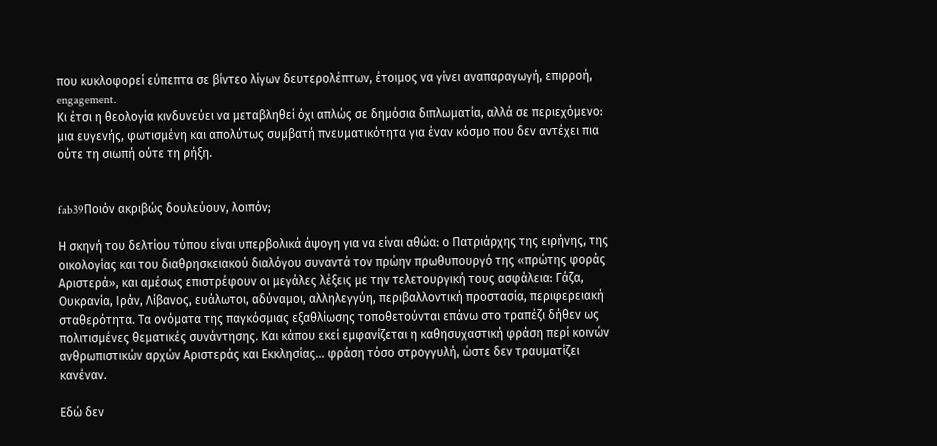που κυκλοφορεί εύπεπτα σε βίντεο λίγων δευτερολέπτων, έτοιμος να γίνει αναπαραγωγή, επιρροή, engagement.
Κι έτσι η θεολογία κινδυνεύει να μεταβληθεί όχι απλώς σε δημόσια διπλωματία, αλλά σε περιεχόμενο: μια ευγενής, φωτισμένη και απολύτως συμβατή πνευματικότητα για έναν κόσμο που δεν αντέχει πια ούτε τη σιωπή ούτε τη ρήξη.


fab39Ποιόν ακριβώς δουλεύουν, λοιπόν;

Η σκηνή του δελτίου τύπου είναι υπερβολικά άψογη για να είναι αθώα: ο Πατριάρχης της ειρήνης, της οικολογίας και του διαθρησκειακού διαλόγου συναντά τον πρώην πρωθυπουργό της «πρώτης φοράς Αριστερά», και αμέσως επιστρέφουν οι μεγάλες λέξεις με την τελετουργική τους ασφάλεια: Γάζα, Ουκρανία, Ιράν, Λίβανος, ευάλωτοι, αδύναμοι, αλληλεγγύη, περιβαλλοντική προστασία, περιφερειακή σταθερότητα. Τα ονόματα της παγκόσμιας εξαθλίωσης τοποθετούνται επάνω στο τραπέζι δήθεν ως πολιτισμένες θεματικές συνάντησης. Και κάπου εκεί εμφανίζεται η καθησυχαστική φράση περί κοινών ανθρωπιστικών αρχών Αριστεράς και Εκκλησίας… φράση τόσο στρογγυλή, ώστε δεν τραυματίζει κανέναν.

Εδώ δεν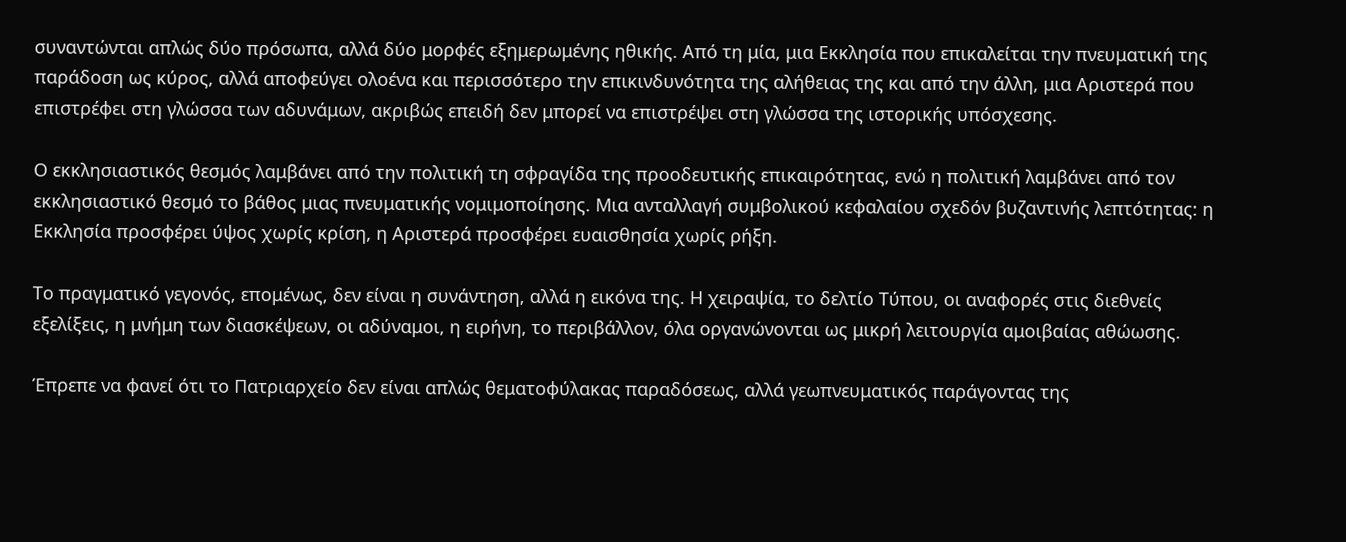συναντώνται απλώς δύο πρόσωπα, αλλά δύο μορφές εξημερωμένης ηθικής. Από τη μία, μια Εκκλησία που επικαλείται την πνευματική της παράδοση ως κύρος, αλλά αποφεύγει ολοένα και περισσότερο την επικινδυνότητα της αλήθειας της και από την άλλη, μια Αριστερά που επιστρέφει στη γλώσσα των αδυνάμων, ακριβώς επειδή δεν μπορεί να επιστρέψει στη γλώσσα της ιστορικής υπόσχεσης.

Ο εκκλησιαστικός θεσμός λαμβάνει από την πολιτική τη σφραγίδα της προοδευτικής επικαιρότητας, ενώ η πολιτική λαμβάνει από τον εκκλησιαστικό θεσμό το βάθος μιας πνευματικής νομιμοποίησης. Μια ανταλλαγή συμβολικού κεφαλαίου σχεδόν βυζαντινής λεπτότητας: η Εκκλησία προσφέρει ύψος χωρίς κρίση, η Αριστερά προσφέρει ευαισθησία χωρίς ρήξη.

Το πραγματικό γεγονός, επομένως, δεν είναι η συνάντηση, αλλά η εικόνα της. Η χειραψία, το δελτίο Τύπου, οι αναφορές στις διεθνείς εξελίξεις, η μνήμη των διασκέψεων, οι αδύναμοι, η ειρήνη, το περιβάλλον, όλα οργανώνονται ως μικρή λειτουργία αμοιβαίας αθώωσης.

Έπρεπε να φανεί ότι το Πατριαρχείο δεν είναι απλώς θεματοφύλακας παραδόσεως, αλλά γεωπνευματικός παράγοντας της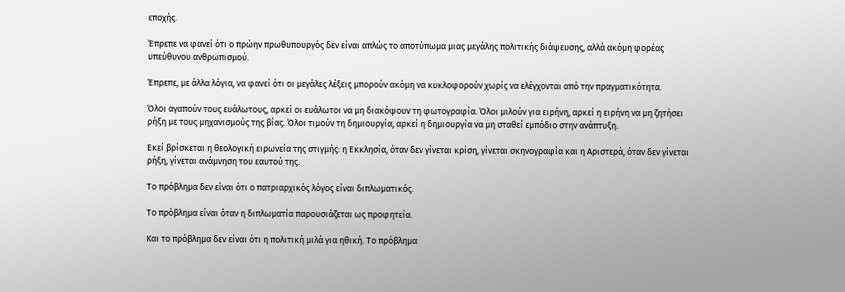εποχής.

Έπρεπε να φανεί ότι ο πρώην πρωθυπουργός δεν είναι απλώς το αποτύπωμα μιας μεγάλης πολιτικής διάψευσης, αλλά ακόμη φορέας υπεύθυνου ανθρωπισμού.

Έπρεπε, με άλλα λόγια, να φανεί ότι οι μεγάλες λέξεις μπορούν ακόμη να κυκλοφορούν χωρίς να ελέγχονται από την πραγματικότητα.

Όλοι αγαπούν τους ευάλωτους, αρκεί οι ευάλωτοι να μη διακόψουν τη φωτογραφία. Όλοι μιλούν για ειρήνη, αρκεί η ειρήνη να μη ζητήσει ρήξη με τους μηχανισμούς της βίας. Όλοι τιμούν τη δημιουργία, αρκεί η δημιουργία να μη σταθεί εμπόδιο στην ανάπτυξη.

Εκεί βρίσκεται η θεολογική ειρωνεία της στιγμής: η Εκκλησία, όταν δεν γίνεται κρίση, γίνεται σκηνογραφία και η Αριστερά, όταν δεν γίνεται ρήξη, γίνεται ανάμνηση του εαυτού της.

Το πρόβλημα δεν είναι ότι ο πατριαρχικός λόγος είναι διπλωματικός.

Το πρόβλημα είναι όταν η διπλωματία παρουσιάζεται ως προφητεία.

Και το πρόβλημα δεν είναι ότι η πολιτική μιλά για ηθική. Το πρόβλημα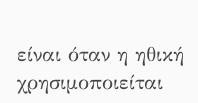είναι όταν η ηθική χρησιμοποιείται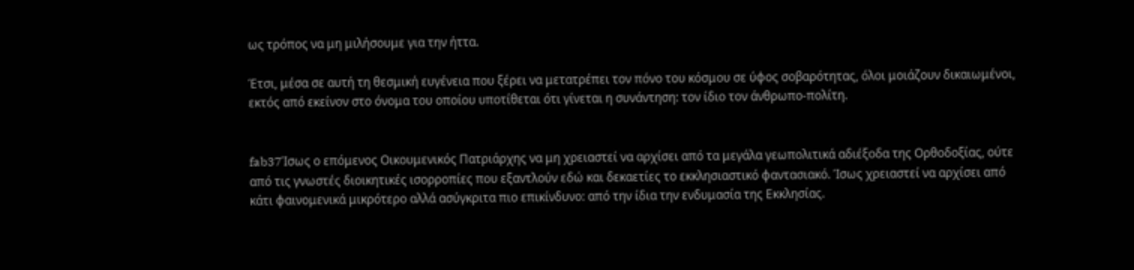ως τρόπος να μη μιλήσουμε για την ήττα.

Έτσι, μέσα σε αυτή τη θεσμική ευγένεια που ξέρει να μετατρέπει τον πόνο του κόσμου σε ύφος σοβαρότητας, όλοι μοιάζουν δικαιωμένοι, εκτός από εκείνον στο όνομα του οποίου υποτίθεται ότι γίνεται η συνάντηση: τον ίδιο τον άνθρωπο-πολίτη.


fab37Ίσως ο επόμενος Οικουμενικός Πατριάρχης να μη χρειαστεί να αρχίσει από τα μεγάλα γεωπολιτικά αδιέξοδα της Ορθοδοξίας, ούτε από τις γνωστές διοικητικές ισορροπίες που εξαντλούν εδώ και δεκαετίες το εκκλησιαστικό φαντασιακό. Ίσως χρειαστεί να αρχίσει από κάτι φαινομενικά μικρότερο αλλά ασύγκριτα πιο επικίνδυνο: από την ίδια την ενδυμασία της Εκκλησίας.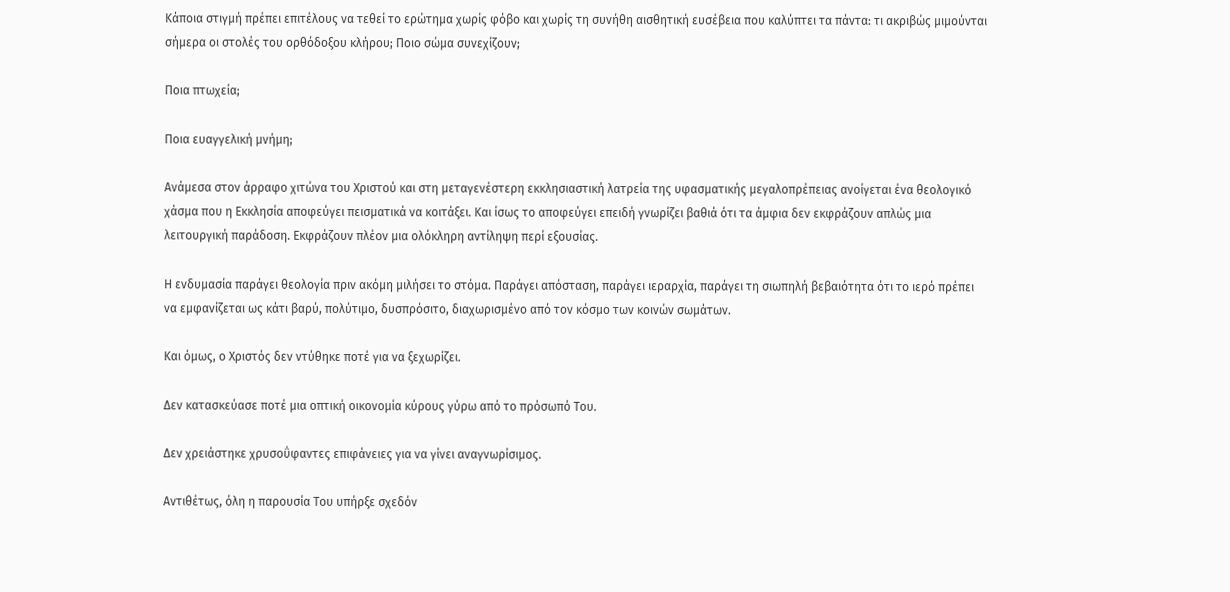Κάποια στιγμή πρέπει επιτέλους να τεθεί το ερώτημα χωρίς φόβο και χωρίς τη συνήθη αισθητική ευσέβεια που καλύπτει τα πάντα: τι ακριβώς μιμούνται σήμερα οι στολές του ορθόδοξου κλήρου; Ποιο σώμα συνεχίζουν;

Ποια πτωχεία;

Ποια ευαγγελική μνήμη;

Ανάμεσα στον άρραφο χιτώνα του Χριστού και στη μεταγενέστερη εκκλησιαστική λατρεία της υφασματικής μεγαλοπρέπειας ανοίγεται ένα θεολογικό χάσμα που η Εκκλησία αποφεύγει πεισματικά να κοιτάξει. Και ίσως το αποφεύγει επειδή γνωρίζει βαθιά ότι τα άμφια δεν εκφράζουν απλώς μια λειτουργική παράδοση. Εκφράζουν πλέον μια ολόκληρη αντίληψη περί εξουσίας.

Η ενδυμασία παράγει θεολογία πριν ακόμη μιλήσει το στόμα. Παράγει απόσταση, παράγει ιεραρχία, παράγει τη σιωπηλή βεβαιότητα ότι το ιερό πρέπει να εμφανίζεται ως κάτι βαρύ, πολύτιμο, δυσπρόσιτο, διαχωρισμένο από τον κόσμο των κοινών σωμάτων.

Και όμως, ο Χριστός δεν ντύθηκε ποτέ για να ξεχωρίζει.

Δεν κατασκεύασε ποτέ μια οπτική οικονομία κύρους γύρω από το πρόσωπό Του.

Δεν χρειάστηκε χρυσοΰφαντες επιφάνειες για να γίνει αναγνωρίσιμος.

Αντιθέτως, όλη η παρουσία Του υπήρξε σχεδόν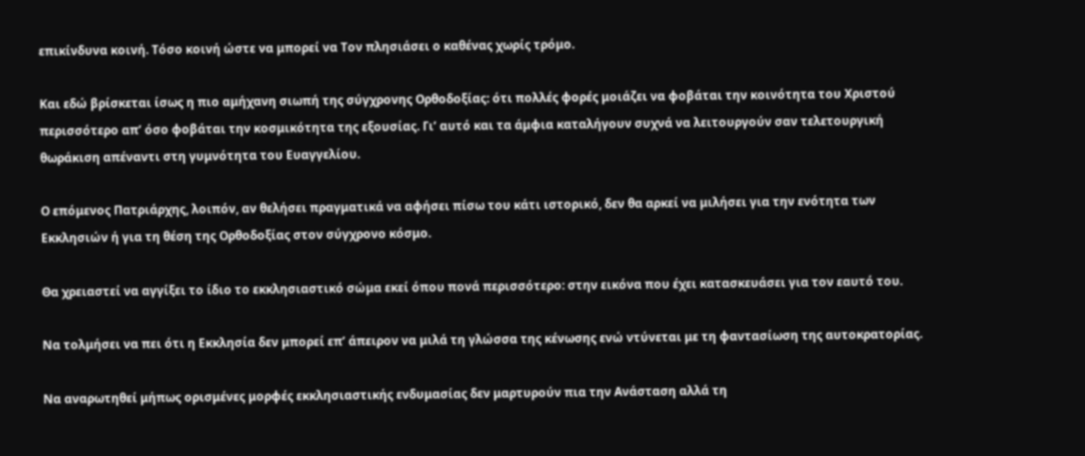επικίνδυνα κοινή. Τόσο κοινή ώστε να μπορεί να Τον πλησιάσει ο καθένας χωρίς τρόμο.

Και εδώ βρίσκεται ίσως η πιο αμήχανη σιωπή της σύγχρονης Ορθοδοξίας: ότι πολλές φορές μοιάζει να φοβάται την κοινότητα του Χριστού περισσότερο απ’ όσο φοβάται την κοσμικότητα της εξουσίας. Γι’ αυτό και τα άμφια καταλήγουν συχνά να λειτουργούν σαν τελετουργική θωράκιση απέναντι στη γυμνότητα του Ευαγγελίου.

Ο επόμενος Πατριάρχης, λοιπόν, αν θελήσει πραγματικά να αφήσει πίσω του κάτι ιστορικό, δεν θα αρκεί να μιλήσει για την ενότητα των Εκκλησιών ή για τη θέση της Ορθοδοξίας στον σύγχρονο κόσμο.

Θα χρειαστεί να αγγίξει το ίδιο το εκκλησιαστικό σώμα εκεί όπου πονά περισσότερο: στην εικόνα που έχει κατασκευάσει για τον εαυτό του.

Να τολμήσει να πει ότι η Εκκλησία δεν μπορεί επ’ άπειρον να μιλά τη γλώσσα της κένωσης ενώ ντύνεται με τη φαντασίωση της αυτοκρατορίας.

Να αναρωτηθεί μήπως ορισμένες μορφές εκκλησιαστικής ενδυμασίας δεν μαρτυρούν πια την Ανάσταση αλλά τη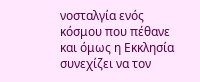νοσταλγία ενός κόσμου που πέθανε και όμως η Εκκλησία συνεχίζει να τον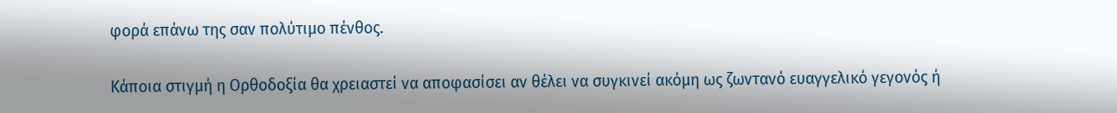φορά επάνω της σαν πολύτιμο πένθος.

Κάποια στιγμή η Ορθοδοξία θα χρειαστεί να αποφασίσει αν θέλει να συγκινεί ακόμη ως ζωντανό ευαγγελικό γεγονός ή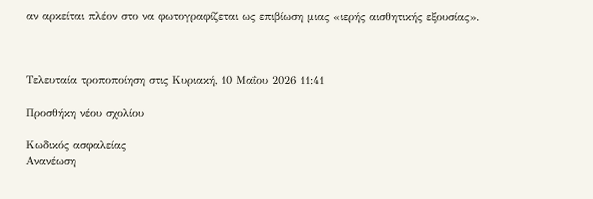αν αρκείται πλέον στο να φωτογραφίζεται ως επιβίωση μιας «ιερής αισθητικής εξουσίας».



Τελευταία τροποποίηση στις Κυριακή, 10 Μαΐου 2026 11:41

Προσθήκη νέου σχολίου

Κωδικός ασφαλείας
Ανανέωση